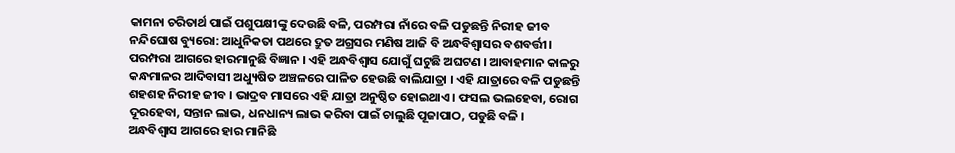କାମନା ଚରିତାର୍ଥ ପାଇଁ ପଶୁପକ୍ଷୀଙ୍କୁ ଦେଉଛି ବଳି, ପରମ୍ପରା ନାଁରେ ବଳି ପଡୁଛନ୍ତି ନିରୀହ ଜୀବ
ନନ୍ଦିଘୋଷ ବ୍ୟୁରୋ: ଆଧୁନିକତା ପଥରେ ଦ୍ରୁତ ଅଗ୍ରସର ମଣିଷ ଆଜି ବି ଅନ୍ଧବିଶ୍ବାସର ବଶବର୍ତ୍ତୀ। ପରମ୍ପରା ଆଗରେ ହାରମାନୁଛି ବିଜ୍ଞାନ । ଏହି ଅନ୍ଧବିଶ୍ଵାସ ଯୋଗୁଁ ଘଟୁଛି ଅଘଟଣ । ଆବାହମାନ କାଳରୁ କନ୍ଧମାଳର ଆଦିବାସୀ ଅଧ୍ୟୁଷିତ ଅଞ୍ଚଳରେ ପାଳିତ ହେଉଛି ବାଲିଯାତ୍ରା । ଏହି ଯାତ୍ରାରେ ବଳି ପଡୁଛନ୍ତି ଶହଶହ ନିରୀହ ଜୀବ । ଭାଦ୍ରବ ମାସରେ ଏହି ଯାତ୍ରା ଅନୁଷ୍ଠିତ ହୋଇଥାଏ । ଫସଲ ଭଲହେବା, ରୋଗ ଦୂରହେବା, ସନ୍ତାନ ଲାଭ, ଧନଧାନ୍ୟ ଲାଭ କରିବା ପାଇଁ ଚାଲୁଛି ପୂଜାପାଠ, ପଡୁଛି ବଳି ।
ଅନ୍ଧବିଶ୍ବାସ ଆଗରେ ହାର ମାନିଛି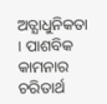ଅତ୍ଯାଧୁନିକତା । ପାଶବିକ କାମନାର ଚରିତାର୍ଥ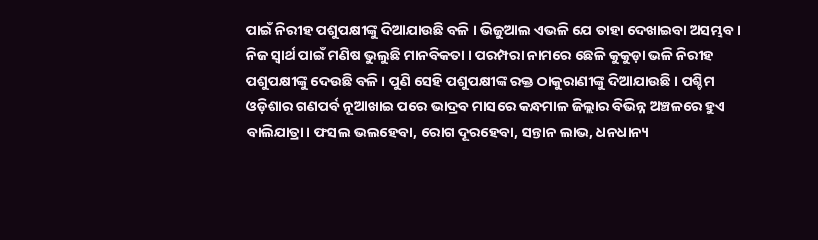ପାଇଁ ନିରୀହ ପଶୁପକ୍ଷୀଙ୍କୁ ଦିଆଯାଉଛି ବଳି । ଭିଜୁଆଲ ଏଭଳି ଯେ ତାହା ଦେଖାଇବା ଅସମ୍ଭବ । ନିଜ ସ୍ବାର୍ଥ ପାଇଁ ମଣିଷ ଭୁଲୁଛି ମାନବିକତା । ପରମ୍ପରା ନାମରେ ଛେଳି କୁକୁଡ଼ା ଭଳି ନିରୀହ ପଶୁପକ୍ଷୀଙ୍କୁ ଦେଉଛି ବଳି । ପୁଣି ସେହି ପଶୁପକ୍ଷୀଙ୍କ ରକ୍ତ ଠାକୁରାଣୀଙ୍କୁ ଦିଆଯାଉଛି । ପଶ୍ଚିମ ଓଡ଼ିଶାର ଗଣପର୍ବ ନୂଆଖାଇ ପରେ ଭାଦ୍ରବ ମାସରେ କନ୍ଧମାଳ ଜିଲ୍ଲାର ବିଭିନ୍ନ ଅଞ୍ଚଳରେ ହୁଏ ବାଲିଯାତ୍ରା। ଫସଲ ଭଲହେବା, ରୋଗ ଦୂରହେବା, ସନ୍ତାନ ଲାଭ, ଧନଧାନ୍ୟ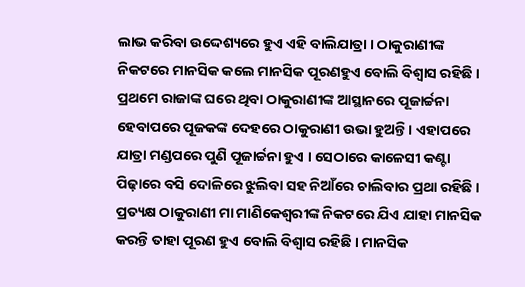ଲାଭ କରିବା ଉଦ୍ଦେଶ୍ୟରେ ହୁଏ ଏହି ବାଲିଯାତ୍ରା । ଠାକୁରାଣୀଙ୍କ ନିକଟରେ ମାନସିକ କଲେ ମାନସିକ ପୂରଣହୁଏ ବୋଲି ବିଶ୍ଵାସ ରହିଛି । ପ୍ରଥମେ ରାଜାଙ୍କ ଘରେ ଥିବା ଠାକୁରାଣୀଙ୍କ ଆସ୍ଥାନରେ ପୂଜାର୍ଚ୍ଚନା ହେବାପରେ ପୂଜକଙ୍କ ଦେହରେ ଠାକୁରାଣୀ ଉଭା ହୁଅନ୍ତି । ଏହାପରେ ଯାତ୍ରା ମଣ୍ଡପରେ ପୁଣି ପୂଜାର୍ଚ୍ଚନା ହୁଏ । ସେଠାରେ କାଳେସୀ କଣ୍ଟା ପିଢ଼ାରେ ବସି ଦୋଳିରେ ଝୁଲିବା ସହ ନିଆଁରେ ଚାଲିବାର ପ୍ରଥା ରହିଛି ।
ପ୍ରତ୍ୟକ୍ଷ ଠାକୁରାଣୀ ମା ମାଣିକେଶ୍ବରୀଙ୍କ ନିକଟରେ ଯିଏ ଯାହା ମାନସିକ କରନ୍ତି ତାହା ପୂରଣ ହୁଏ ବୋଲି ବିଶ୍ବାସ ରହିଛି । ମାନସିକ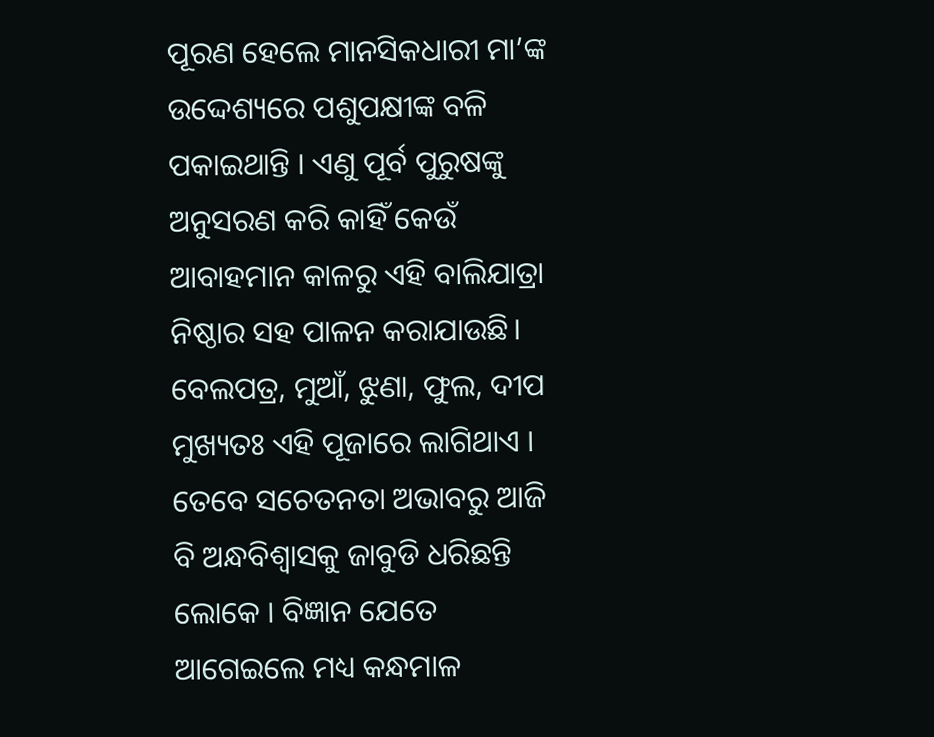ପୂରଣ ହେଲେ ମାନସିକଧାରୀ ମା’ଙ୍କ ଉଦ୍ଦେଶ୍ୟରେ ପଶୁପକ୍ଷୀଙ୍କ ବଳି ପକାଇଥାନ୍ତି । ଏଣୁ ପୂର୍ବ ପୁରୁଷଙ୍କୁ ଅନୁସରଣ କରି କାହିଁ କେଉଁ ଆବାହମାନ କାଳରୁ ଏହି ବାଲିଯାତ୍ରା ନିଷ୍ଠାର ସହ ପାଳନ କରାଯାଉଛି। ବେଲପତ୍ର, ମୁଆଁ, ଝୁଣା, ଫୁଲ, ଦୀପ ମୁଖ୍ୟତଃ ଏହି ପୂଜାରେ ଲାଗିଥାଏ । ତେବେ ସଚେତନତା ଅଭାବରୁ ଆଜି ବି ଅନ୍ଧବିଶ୍ୱାସକୁ ଜାବୁଡି ଧରିଛନ୍ତି ଲୋକେ । ବିଜ୍ଞାନ ଯେତେ ଆଗେଇଲେ ମଧ୍ୟ କନ୍ଧମାଳ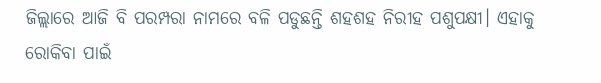ଜିଲ୍ଲାରେ ଆଜି ବି ପରମ୍ପରା ନାମରେ ବଳି ପଡୁଛନ୍ତି ଶହଶହ ନିରୀହ ପଶୁପକ୍ଷୀ। ଏହାକୁ ରୋକିବା ପାଇଁ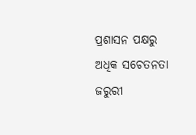ପ୍ରଶାସନ ପକ୍ଷରୁ ଅଧିକ ସଚେତନତା ଜରୁରୀ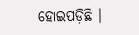ହୋଇପଡ଼ିଛି ।